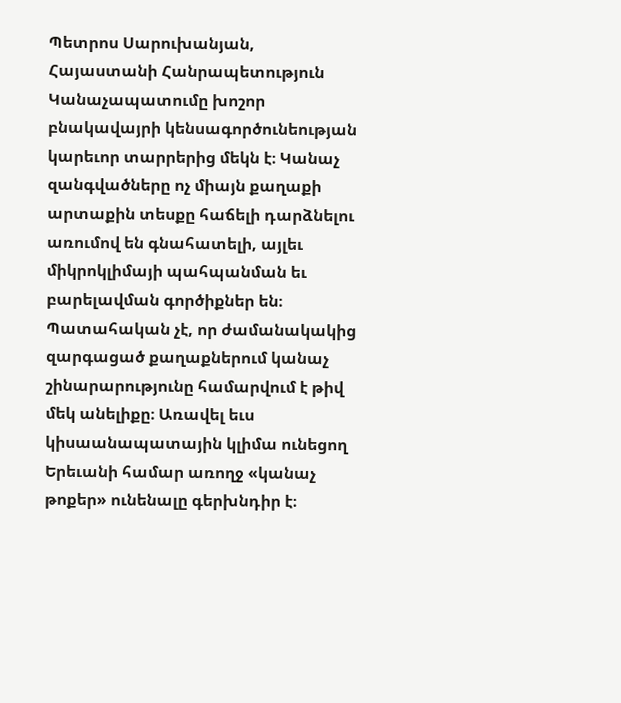Պետրոս Սարուխանյան, Հայաստանի Հանրապետություն
Կանաչապատումը խոշոր բնակավայրի կենսագործունեության կարեւոր տարրերից մեկն է։ Կանաչ զանգվածները ոչ միայն քաղաքի արտաքին տեսքը հաճելի դարձնելու առումով են գնահատելի, այլեւ միկրոկլիմայի պահպանման եւ բարելավման գործիքներ են։ Պատահական չէ, որ ժամանակակից զարգացած քաղաքներում կանաչ շինարարությունը համարվում է թիվ մեկ անելիքը։ Առավել եւս կիսաանապատային կլիմա ունեցող Երեւանի համար առողջ «կանաչ թոքեր» ունենալը գերխնդիր է։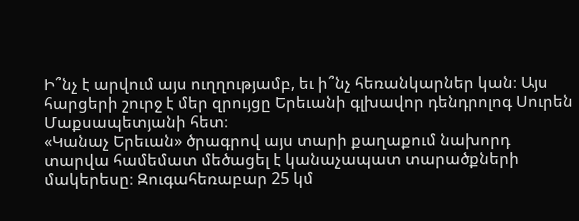Ի՞նչ է արվում այս ուղղությամբ, եւ ի՞նչ հեռանկարներ կան։ Այս հարցերի շուրջ է մեր զրույցը Երեւանի գլխավոր դենդրոլոգ Սուրեն Մաքսապետյանի հետ։
«Կանաչ Երեւան» ծրագրով այս տարի քաղաքում նախորդ տարվա համեմատ մեծացել է կանաչապատ տարածքների մակերեսը։ Զուգահեռաբար 25 կմ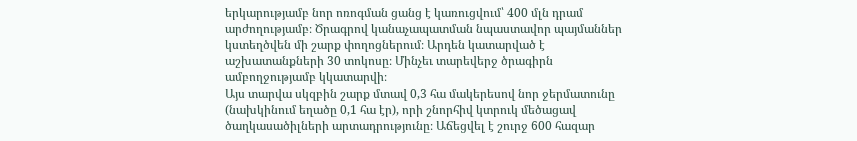երկարությամբ նոր ոռոգման ցանց է կառուցվում՝ 400 մլն դրամ արժողությամբ։ Ծրագրով կանաչապատման նպաստավոր պայմաններ կստեղծվեն մի շարք փողոցներում։ Արդեն կատարված է աշխատանքների 30 տոկոսը։ Մինչեւ տարեվերջ ծրագիրն ամբողջությամբ կկատարվի։
Այս տարվա սկզբին շարք մտավ 0,3 հա մակերեսով նոր ջերմատունը (նախկինում եղածը 0,1 հա էր), որի շնորհիվ կտրուկ մեծացավ ծաղկասածիլների արտադրությունը։ Աճեցվել է շուրջ 600 հազար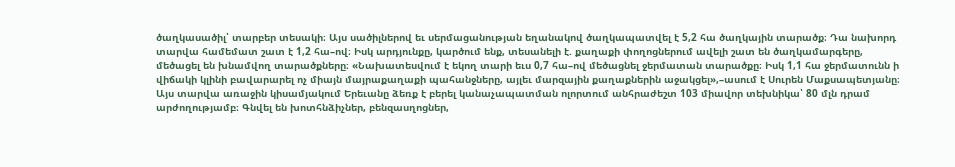ծաղկասածիլ՝ տարբեր տեսակի։ Այս սածիլներով եւ սերմացանության եղանակով ծաղկապատվել է 5,2 հա ծաղկային տարածք։ Դա նախորդ տարվա համեմատ շատ է 1,2 հա–ով։ Իսկ արդյունքը, կարծում ենք, տեսանելի է. քաղաքի փողոցներում ավելի շատ են ծաղկամարգերը, մեծացել են խնամվող տարածքները։ «Նախատեսվում է եկող տարի եւս 0,7 հա–ով մեծացնել ջերմատան տարածքը։ Իսկ 1,1 հա ջերմատունն ի վիճակի կլինի բավարարել ոչ միայն մայրաքաղաքի պահանջները, այլեւ մարզային քաղաքներին աջակցել»,–ասում է Սուրեն Մաքսապետյանը։
Այս տարվա առաջին կիսամյակում Երեւանը ձեռք է բերել կանաչապատման ոլորտում անհրաժեշտ 103 միավոր տեխնիկա՝ 80 մլն դրամ արժողությամբ։ Գնվել են խոտհնձիչներ, բենզասղոցներ,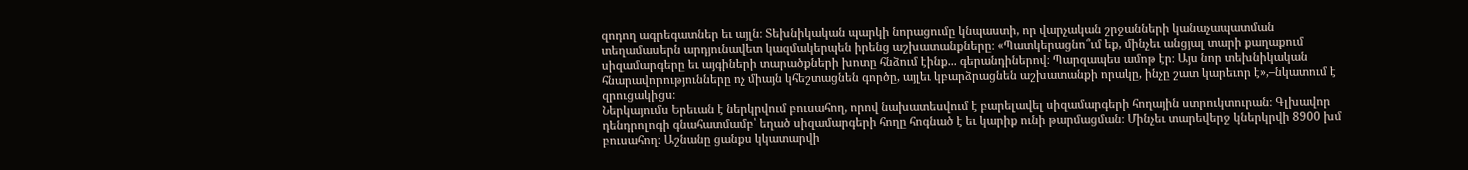զոդող ագրեգատներ եւ այլն։ Տեխնիկական պարկի նորացումը կնպաստի, որ վարչական շրջանների կանաչապատման տեղամասերն արդյունավետ կազմակերպեն իրենց աշխատանքները։ «Պատկերացնո՞ւմ եք, մինչեւ անցյալ տարի քաղաքում սիզամարգերը եւ այգիների տարածքների խոտը հնձում էինք... գերանդիներով։ Պարզապես ամոթ էր։ Այս նոր տեխնիկական հնարավորությունները ոչ միայն կհեշտացնեն գործը, այլեւ կբարձրացնեն աշխատանքի որակը, ինչը շատ կարեւոր է»,–նկատում է զրուցակիցս։
Ներկայումս Երեւան է ներկրվում բուսահող, որով նախատեսվում է բարելավել սիզամարգերի հողային ստրուկտուրան։ Գլխավոր դենդրոլոգի գնահատմամբ՝ եղած սիզամարգերի հողը հոգնած է եւ կարիք ունի թարմացման։ Մինչեւ տարեվերջ կներկրվի 8900 խմ բուսահող։ Աշնանը ցանքս կկատարվի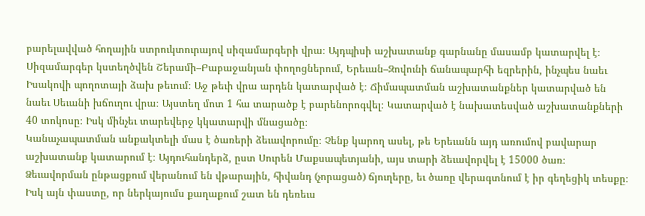բարելավված հողային ստրուկտուրայով սիզամարգերի վրա։ Այդպիսի աշխատանք գարնանը մասամբ կատարվել է։
Սիզամարգեր կստեղծվեն Շերամի–Բաբաջանյան փողոցներում, Երեւան–Զովունի ճանապարհի եզրերին, ինչպես նաեւ Իսակովի պողոտայի ձախ թեւում։ Աջ թեւի վրա արդեն կատարված է։ Ճիմապատման աշխատանքներ կատարված են նաեւ Սեւանի խճուղու վրա։ Այստեղ մոտ 1 հա տարածք է բարենորոգվել։ Կատարված է նախատեսված աշխատանքների 40 տոկոսը։ Իսկ մինչեւ տարեվերջ կկատարվի մնացածը։
Կանաչապատման անքակտելի մաս է ծառերի ձեւավորումը։ Չենք կարող ասել, թե Երեւանն այդ առումով բավարար աշխատանք կատարում է։ Այդուհանդերձ, ըստ Սուրեն Մաքսապետյանի, այս տարի ձեւավորվել է 15000 ծառ։ Ձեւավորման ընթացքում վերանում են վթարային, հիվանդ (չորացած) ճյուղերը, եւ ծառը վերագտնում է իր գեղեցիկ տեսքը։ Իսկ այն փաստը, որ ներկայումս քաղաքում շատ են դեռեւս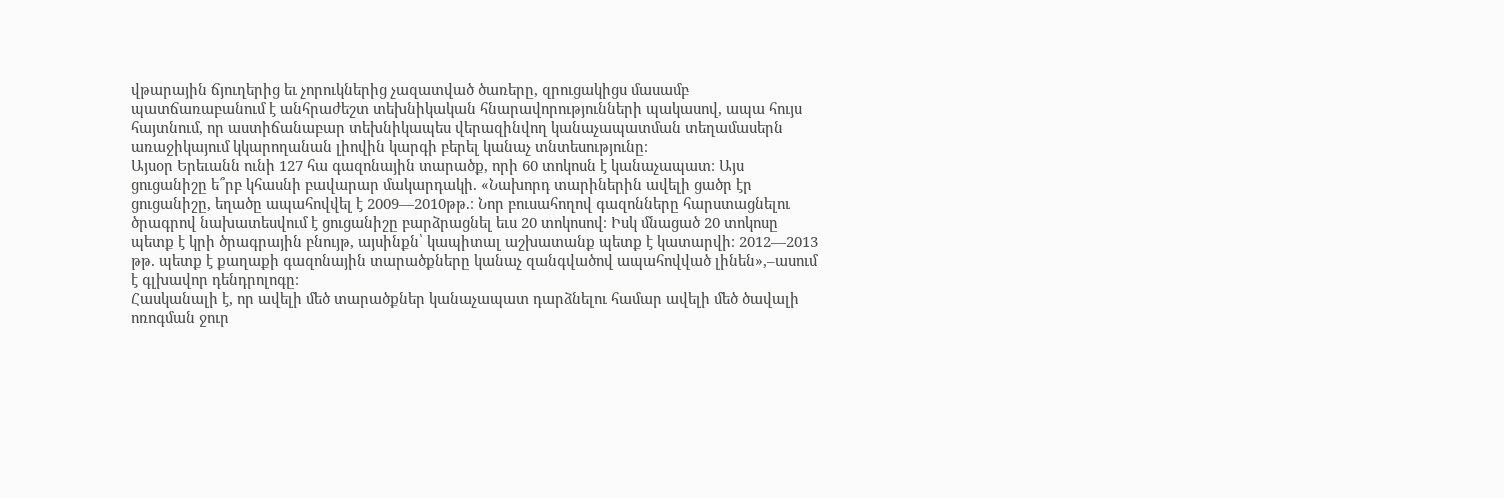վթարային ճյուղերից եւ չորուկներից չազատված ծառերը, զրուցակիցս մասամբ պատճառաբանում է անհրաժեշտ տեխնիկական հնարավորությունների պակասով, ապա հույս հայտնում, որ աստիճանաբար տեխնիկապես վերազինվող կանաչապատման տեղամասերն առաջիկայում կկարողանան լիովին կարգի բերել կանաչ տնտեսությունը։
Այսօր Երեւանն ունի 127 հա գազոնային տարածք, որի 60 տոկոսն է կանաչապատ։ Այս ցուցանիշը ե՞րբ կհասնի բավարար մակարդակի. «Նախորդ տարիներին ավելի ցածր էր ցուցանիշը, եղածը ապահովվել է 2009—2010թթ.։ Նոր բուսահողով գազոնները հարստացնելու ծրագրով նախատեսվում է ցուցանիշը բարձրացնել եւս 20 տոկոսով։ Իսկ մնացած 20 տոկոսը պետք է կրի ծրագրային բնույթ, այսինքն՝ կապիտալ աշխատանք պետք է կատարվի։ 2012—2013 թթ. պետք է քաղաքի գազոնային տարածքները կանաչ զանգվածով ապահովված լինեն»,–ասում է գլխավոր դենդրոլոգը։
Հասկանալի է, որ ավելի մեծ տարածքներ կանաչապատ դարձնելու համար ավելի մեծ ծավալի ոռոգման ջուր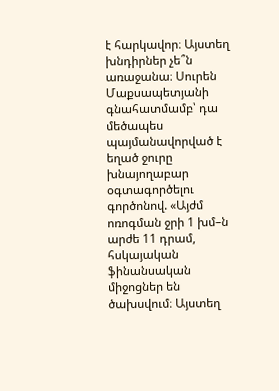է հարկավոր։ Այստեղ խնդիրներ չե՞ն առաջանա։ Սուրեն Մաքսապետյանի գնահատմամբ՝ դա մեծապես պայմանավորված է եղած ջուրը խնայողաբար օգտագործելու գործոնով. «Այժմ ոռոգման ջրի 1 խմ–ն արժե 11 դրամ, հսկայական ֆինանսական միջոցներ են ծախսվում։ Այստեղ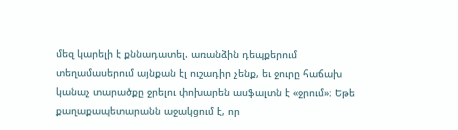մեզ կարելի է քննադատել. առանձին դեպքերում տեղամասերում այնքան էլ ուշադիր չենք, եւ ջուրը հաճախ կանաչ տարածքը ջրելու փոխարեն ասֆալտն է «ջրում»։ Եթե քաղաքապետարանն աջակցում է, որ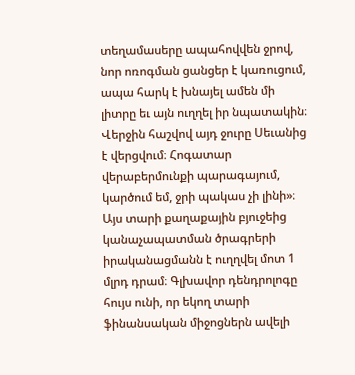տեղամասերը ապահովվեն ջրով, նոր ոռոգման ցանցեր է կառուցում, ապա հարկ է խնայել ամեն մի լիտրը եւ այն ուղղել իր նպատակին։ Վերջին հաշվով այդ ջուրը Սեւանից է վերցվում։ Հոգատար վերաբերմունքի պարագայում, կարծում եմ, ջրի պակաս չի լինի»։
Այս տարի քաղաքային բյուջեից կանաչապատման ծրագրերի իրականացմանն է ուղղվել մոտ 1 մլրդ դրամ։ Գլխավոր դենդրոլոգը հույս ունի, որ եկող տարի ֆինանսական միջոցներն ավելի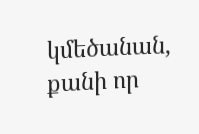կմեծանան, քանի որ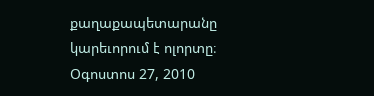քաղաքապետարանը կարեւորում է ոլորտը։
Օգոստոս 27, 2010